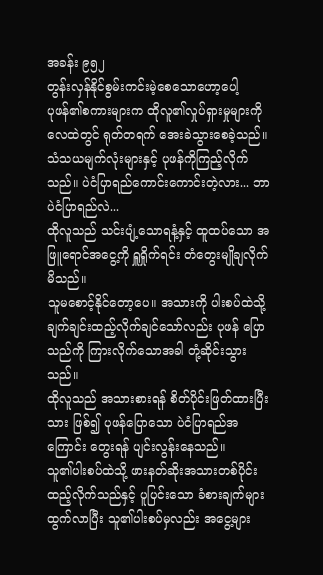အခန်း ၉၅၂
တွန်းလှန်နိုင်စွမ်းကင်းမဲ့စေသောဟော့ပေါ့
ပုဖန်၏စကားများက ထိုလူ၏လှုပ်ရှားမှုများကို လေထဲတွင် ရုတ်တရက် အေးခဲသွားစေခဲ့သည်။
သံသယမျက်လုံးများနှင့် ပုဖန်ကိုကြည့်လိုက်သည်။ ပဲငံပြာရည်ကောင်းကောင်းတဲ့လား... ဘာပဲငံပြာရည်လဲ...
ထိုလူသည် သင်းပျံ့သောရနံ့နှင့် ထူထပ်သော အဖြူရောင်အငွေ့ကို ရှူရှိုက်ရင်း တံတွေးမျိုချလိုက်မိသည်။
သူမစောင့်နိုင်တော့ပေ။ အသားကို ပါးစပ်ထဲသို့ ချက်ချင်းထည့်လိုက်ချင်သော်လည်း ပုဖန် ပြောသည်ကို ကြားလိုက်သောအခါ တုံ့ဆိုင်းသွားသည်။
ထိုလူသည် အသားစားရန် စိတ်ပိုင်းဖြတ်ထားပြီးသား ဖြစ်၍ ပုဖန်ပြောသော ပဲငံပြာရည်အကြောင်း တွေးရန် ပျင်းလွန်းနေသည်။
သူ၏ပါးစပ်ထဲသို့ ဖားနတ်ဆိုးအသားတစ်ပိုင်းထည့်လိုက်သည်နှင့် ပူပြင်းသော ခံစားချက်များ ထွက်လာပြီး သူ၏ပါးစပ်မှလည်း အငွေ့များ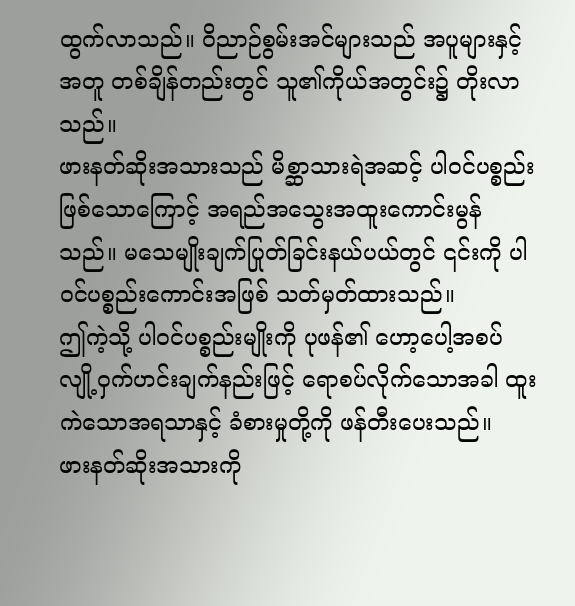ထွက်လာသည်။ ဝိညာဉ်စွမ်းအင်များသည် အပူများနှင့်အတူ တစ်ချိန်တည်းတွင် သူ၏ကိုယ်အတွင်း၌ တိုးလာသည်။
ဖားနတ်ဆိုးအသားသည် မိစ္ဆာသားရဲအဆင့် ပါဝင်ပစ္စည်း ဖြစ်သောကြောင့် အရည်အသွေးအထူးကောင်းမွန်သည်။ မသေမျိုးချက်ပြုတ်ခြင်းနယ်ပယ်တွင် ၎င်းကို ပါဝင်ပစ္စည်းကောင်းအဖြစ် သတ်မှတ်ထားသည်။
ဤကဲ့သို့ ပါဝင်ပစ္စည်းမျိုးကို ပုဖန်၏ ဟော့ပေါ့အစပ် လျို့ဝှက်ဟင်းချက်နည်းဖြင့် ရောစပ်လိုက်သောအခါ ထူးကဲသောအရသာနှင့် ခံစားမှုတို့ကို ဖန်တီးပေးသည်။
ဖားနတ်ဆိုးအသားကို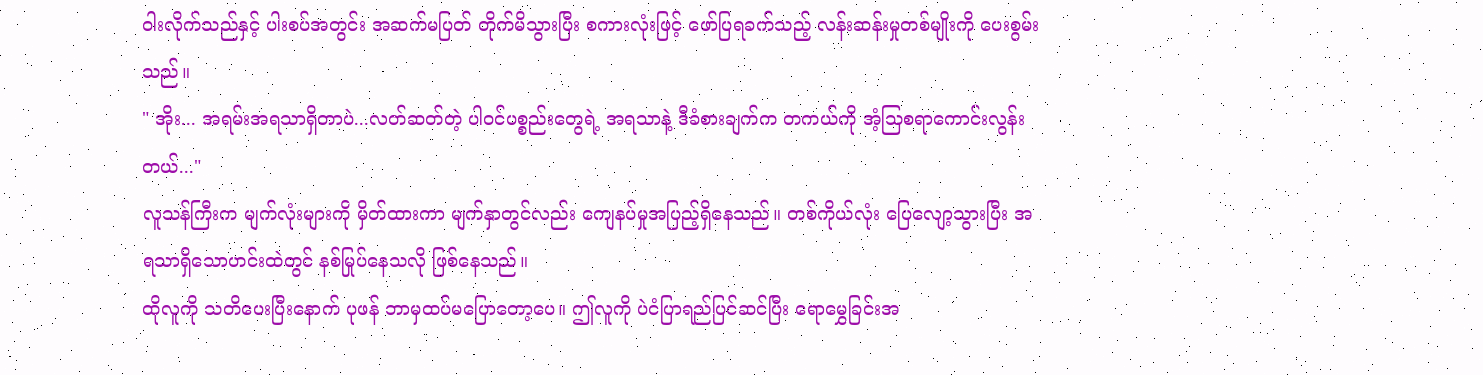ဝါးလိုက်သည်နှင့် ပါးစပ်အတွင်း အဆက်မပြတ် တိုက်မိသွားပြီး စကားလုံးဖြင့် ဖော်ပြရခက်သည့် လန်းဆန်းမှုတစ်မျိုးကို ပေးစွမ်းသည်။
" အိုး... အရမ်းအရသာရှိတာပဲ...လတ်ဆတ်တဲ့ ပါဝင်ပစ္စည်းတွေရဲ့ အရသာနဲ့ ဒီခံစားချက်က တကယ်ကို အံ့သြစရာကောင်းလွန်းတယ်..."
လူသန်ကြီးက မျက်လုံးများကို မှိတ်ထားကာ မျက်နှာတွင်လည်း ကျေနပ်မှုအပြည့်ရှိနေသည်။ တစ်ကိုယ်လုံး ပြေလျော့သွားပြီး အရသာရှိသောဟင်းထဲတွင် နစ်မြုပ်နေသလို ဖြစ်နေသည်။
ထိုလူကို သတိပေးပြီးနောက် ပုဖန် ဘာမှထပ်မပြောတော့ပေ။ ဤလူကို ပဲငံပြာရည်ပြင်ဆင်ပြီး ရောမွှေခြင်းအ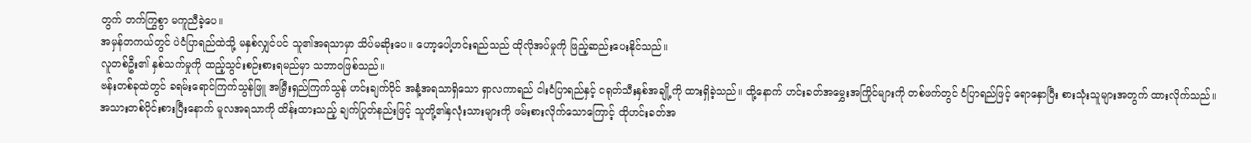တွက် တက်ကြွစွာ မကူညီခဲ့ပေ။
အမှန်တကယ်တွင် ပဲငံပြာရည်ထဲသို့ မနှစ်လျှင်ပင် သူ၏အရသာမှာ သိပ်မဆိုးပေ။ ဟော့ပေါ့ဟင်းရည်သည် ထိုလိုအပ်မှုကို ဖြည့်ဆည်းပေးနိုင်သည်။
လူတစ်ဦး၏ နှစ်သက်မှုကို ထည့်သွင်းစဉ်းစားရမည်မှာ သဘာဝဖြစ်သည်။
ဗန်းတစ်ခုထဲတွင် ခရမ်းရောင်ကြက်သွန်ဖြူ အမြှီးရှည်ကြက်သွန် ဟင်းချက်ဝိုင် အနံ့အရသာရှိသော ရှာလကာရည် ငါးငံပြာရည်နှင့် ငရုတ်သီးနှစ်အချို့ကို ထားရှိခဲ့သည်။ ထို့နောက် ဟင်းခတ်အမွှေးအကြိုင်များကို တစ်ဖက်တွင် ငံပြာရည်ဖြင့် ရောနှောပြီး စားသုံးသူများအတွက် ထားလိုက်သည်။
အသားတစ်ပိုင်းစားပြီးနောက် မူလအရသာကို ထိန်းထားသည့် ချက်ပြုတ်နည်းဖြင့် သူတို့၏နှလုံးသားများကို ဖမ်းစားလိုက်သောကြောင့် ထိုဟင်းခတ်အ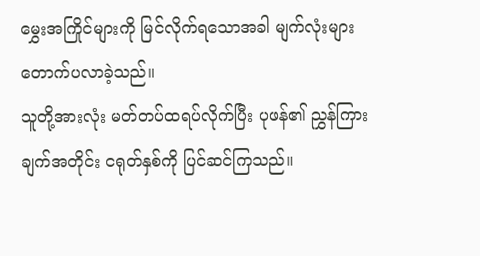မွှေးအကြိုင်များကို မြင်လိုက်ရသောအခါ မျက်လုံးများ တောက်ပလာခဲ့သည်။
သူတို့အားလုံး မတ်တပ်ထရပ်လိုက်ပြီး ပုဖန်၏ ညွှန်ကြားချက်အတိုင်း ငရုတ်နှစ်ကို ပြင်ဆင်ကြသည်။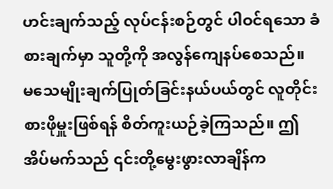ဟင်းချက်သည့် လုပ်ငန်းစဉ်တွင် ပါဝင်ရသော ခံစားချက်မှာ သူတို့ကို အလွန်ကျေနပ်စေသည်။
မသေမျိုးချက်ပြုတ်ခြင်းနယ်ပယ်တွင် လူတိုင်း စားဖိုမှူးဖြစ်ရန် စိတ်ကူးယဉ်ခဲ့ကြသည်။ ဤအိပ်မက်သည် ၎င်းတို့မွေးဖွားလာချိန်က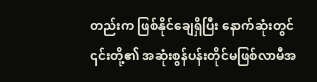တည်းက ဖြစ်နိုင်ချေရှိပြီး နောက်ဆုံးတွင် ၎င်းတို့၏ အဆုံးစွန်ပန်းတိုင်မဖြစ်လာမီအ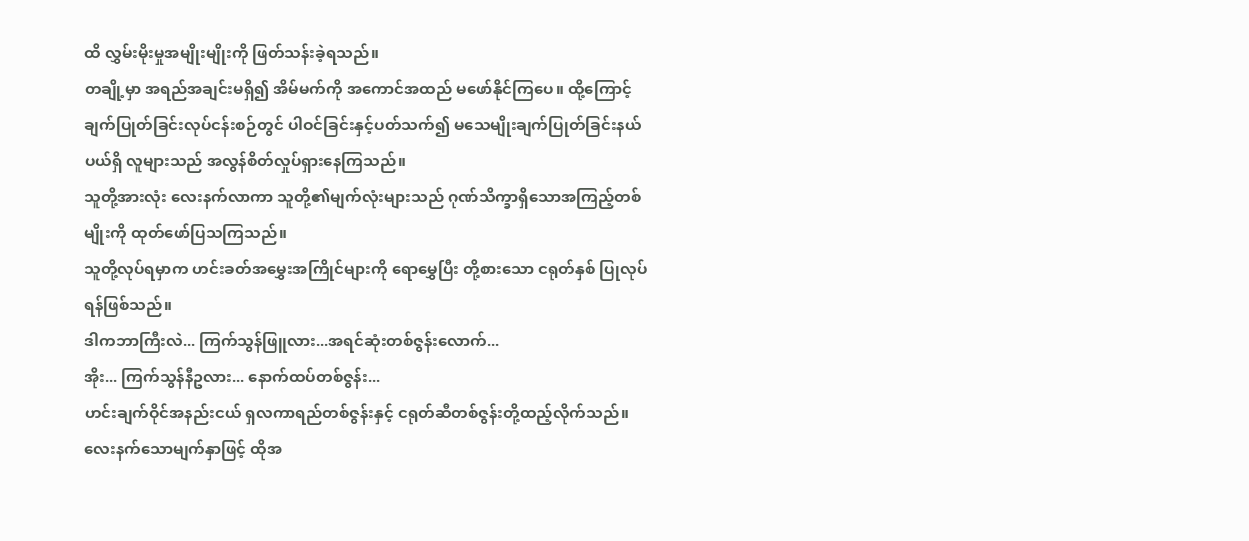ထိ လွှမ်းမိုးမှုအမျိုးမျိုးကို ဖြတ်သန်းခဲ့ရသည်။
တချို့မှာ အရည်အချင်းမရှိ၍ အိမ်မက်ကို အကောင်အထည် မဖော်နိုင်ကြပေ။ ထို့ကြောင့်ချက်ပြုတ်ခြင်းလုပ်ငန်းစဉ်တွင် ပါဝင်ခြင်းနှင့်ပတ်သက်၍ မသေမျိုးချက်ပြုတ်ခြင်းနယ်ပယ်ရှိ လူများသည် အလွန်စိတ်လှုပ်ရှားနေကြသည်။
သူတို့အားလုံး လေးနက်လာကာ သူတို့၏မျက်လုံးများသည် ဂုဏ်သိက္ခာရှိသောအကြည့်တစ်မျိုးကို ထုတ်ဖော်ပြသကြသည်။
သူတို့လုပ်ရမှာက ဟင်းခတ်အမွှေးအကြိုင်များကို ရောမွှေပြီး တို့စားသော ငရုတ်နှစ် ပြုလုပ်ရန်ဖြစ်သည်။
ဒါကဘာကြီးလဲ... ကြက်သွန်ဖြူလား...အရင်ဆုံးတစ်ဇွန်းလောက်...
အိုး... ကြက်သွန်နီဥလား... နောက်ထပ်တစ်ဇွန်း...
ဟင်းချက်ဝိုင်အနည်းငယ် ရှလကာရည်တစ်ဇွန်းနှင့် ငရုတ်ဆီတစ်ဇွန်းတို့ထည့်လိုက်သည်။
လေးနက်သောမျက်နှာဖြင့် ထိုအ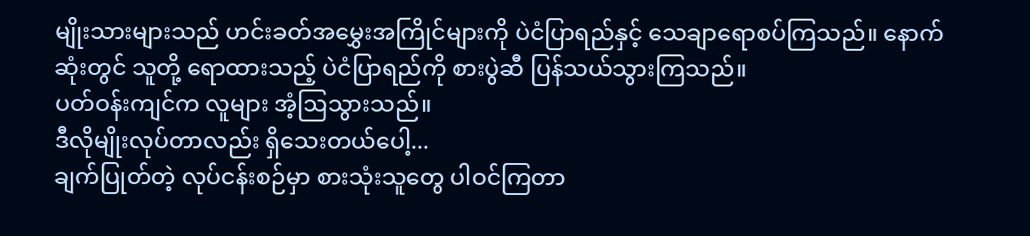မျိုးသားများသည် ဟင်းခတ်အမွှေးအကြိုင်များကို ပဲငံပြာရည်နှင့် သေချာရောစပ်ကြသည်။ နောက်ဆုံးတွင် သူတို့ ရောထားသည့် ပဲငံပြာရည်ကို စားပွဲဆီ ပြန်သယ်သွားကြသည်။
ပတ်ဝန်းကျင်က လူများ အံ့ဩသွားသည်။
ဒီလိုမျိုးလုပ်တာလည်း ရှိသေးတယ်ပေါ့...
ချက်ပြုတ်တဲ့ လုပ်ငန်းစဉ်မှာ စားသုံးသူတွေ ပါဝင်ကြတာ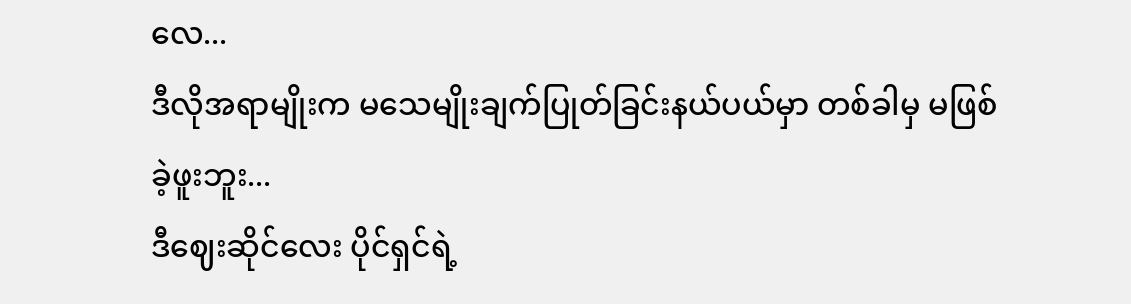လေ...
ဒီလိုအရာမျိုးက မသေမျိုးချက်ပြုတ်ခြင်းနယ်ပယ်မှာ တစ်ခါမှ မဖြစ်ခဲ့ဖူးဘူး...
ဒီဈေးဆိုင်လေး ပိုင်ရှင်ရဲ့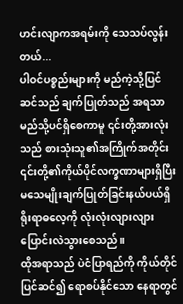ဟင်းလျာကအရမ်းကို သေသပ်လွန်းတယ်...
ပါဝင်ပစ္စည်းများကို မည်ကဲ့သို့ပြင်ဆင်သည် ချက်ပြုတ်သည် အရသာမည်သို့ပင်ရှိစေကာမူ ၎င်းတို့အားလုံးသည် စားသုံးသူ၏အကြိုက်အတိုင်း ၎င်းတို့၏ကိုယ်ပိုင်လက္ခဏာများရှိပြီး မသေမျိုးချက်ပြုတ်ခြင်းနယ်ပယ်ရှိ ရိုးရာဓလေ့ကို လုံးလုံးလျားလျား ပြောင်းလဲသွားစေသည်။
ထိုအရာသည် ပဲငံပြာရည်ကို ကိုယ်တိုင်ပြင်ဆင်၍ ရောစပ်နိုင်သော နေရာတွင်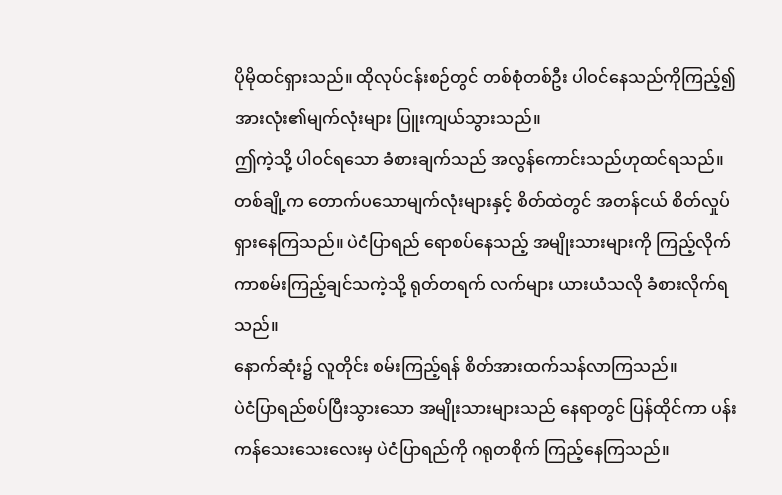ပိုမိုထင်ရှားသည်။ ထိုလုပ်ငန်းစဉ်တွင် တစ်စုံတစ်ဦး ပါဝင်နေသည်ကိုကြည့်၍ အားလုံး၏မျက်လုံးများ ပြူးကျယ်သွားသည်။
ဤကဲ့သို့ ပါဝင်ရသော ခံစားချက်သည် အလွန်ကောင်းသည်ဟုထင်ရသည်။
တစ်ချို့က တောက်ပသောမျက်လုံးများနှင့် စိတ်ထဲတွင် အတန်ငယ် စိတ်လှုပ်ရှားနေကြသည်။ ပဲငံပြာရည် ရောစပ်နေသည့် အမျိုးသားများကို ကြည့်လိုက်ကာစမ်းကြည့်ချင်သကဲ့သို့ ရုတ်တရက် လက်များ ယားယံသလို ခံစားလိုက်ရသည်။
နောက်ဆုံး၌ လူတိုင်း စမ်းကြည့်ရန် စိတ်အားထက်သန်လာကြသည်။
ပဲငံပြာရည်စပ်ပြီးသွားသော အမျိုးသားများသည် နေရာတွင် ပြန်ထိုင်ကာ ပန်းကန်သေးသေးလေးမှ ပဲငံပြာရည်ကို ဂရုတစိုက် ကြည့်နေကြသည်။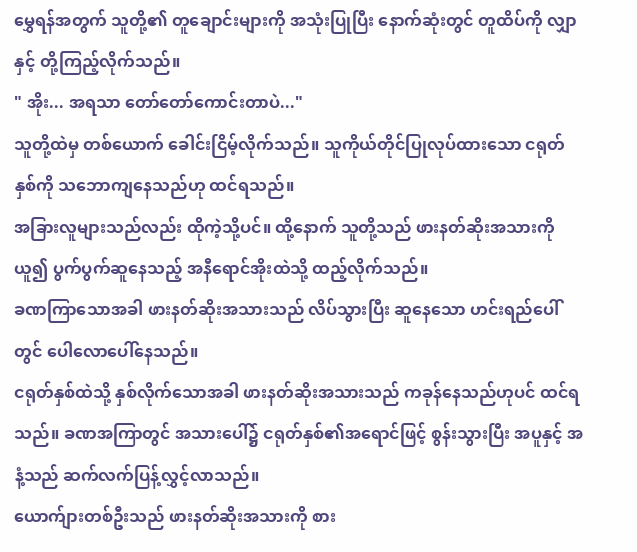မွှေရန်အတွက် သူတို့၏ တူချောင်းများကို အသုံးပြုပြီး နောက်ဆုံးတွင် တူထိပ်ကို လျှာနှင့် တို့ကြည့်လိုက်သည်။
" အိုး... အရသာ တော်တော်ကောင်းတာပဲ..."
သူတို့ထဲမှ တစ်ယောက် ခေါင်းငြိမ့်လိုက်သည်။ သူကိုယ်တိုင်ပြုလုပ်ထားသော ငရုတ်နှစ်ကို သဘောကျနေသည်ဟု ထင်ရသည်။
အခြားလူများသည်လည်း ထိုကဲ့သို့ပင်။ ထို့နောက် သူတို့သည် ဖားနတ်ဆိုးအသားကိုယူ၍ ပွက်ပွက်ဆူနေသည့် အနီရောင်အိုးထဲသို့ ထည့်လိုက်သည်။
ခဏကြာသောအခါ ဖားနတ်ဆိုးအသားသည် လိပ်သွားပြီး ဆူနေသော ဟင်းရည်ပေါ်တွင် ပေါလောပေါ်နေသည်။
ငရုတ်နှစ်ထဲသို့ နှစ်လိုက်သောအခါ ဖားနတ်ဆိုးအသားသည် ကခုန်နေသည်ဟုပင် ထင်ရသည်။ ခဏအကြာတွင် အသားပေါ်၌ ငရုတ်နှစ်၏အရောင်ဖြင့် စွန်းသွားပြီး အပူနှင့် အနံ့သည် ဆက်လက်ပြန့်လွှင့်လာသည်။
ယောက်ျားတစ်ဦးသည် ဖားနတ်ဆိုးအသားကို စား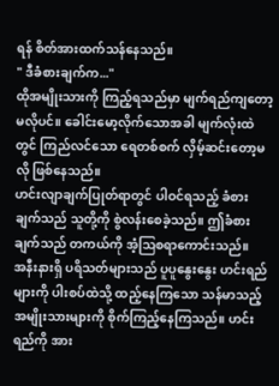ရန် စိတ်အားထက်သန်နေသည်။
" ဒီခံစားချက်က..."
ထိုအမျိုးသားကို ကြည့်ရသည်မှာ မျက်ရည်ကျတော့မလိုပင်။ ခေါင်းမော့လိုက်သောအခါ မျက်လုံးထဲတွင် ကြည်လင်သော ရေတစ်စက် လှိမ့်ဆင်းတော့မလို ဖြစ်နေသည်။
ဟင်းလျာချက်ပြုတ်ရာတွင် ပါဝင်ရသည့် ခံစားချက်သည် သူတို့ကို စွဲလန်းစေခဲ့သည်။ ဤခံစားချက်သည် တကယ်ကို အံ့သြစရာကောင်းသည်။
အနီးနားရှိ ပရိသတ်များသည် ပူပူနွေးနွေး ဟင်းရည်များကို ပါးစပ်ထဲသို့ ထည့်နေကြသော သန်မာသည့် အမျိုးသားများကို စိုက်ကြည့်နေကြသည်။ ဟင်းရည်ကို အား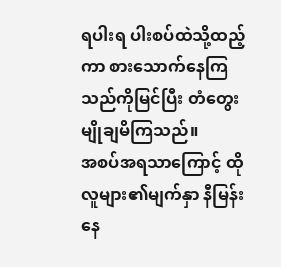ရပါးရ ပါးစပ်ထဲသို့ထည့်ကာ စားသောက်နေကြသည်ကိုမြင်ပြီး တံတွေးမျိုချမိကြသည်။
အစပ်အရသာကြောင့် ထိုလူများ၏မျက်နှာ နီမြန်းနေ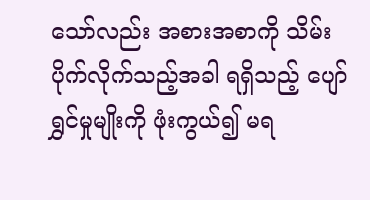သော်လည်း အစားအစာကို သိမ်းပိုက်လိုက်သည့်အခါ ရရှိသည့် ပျော်ရွှင်မှုမျိုးကို ဖုံးကွယ်၍ မရ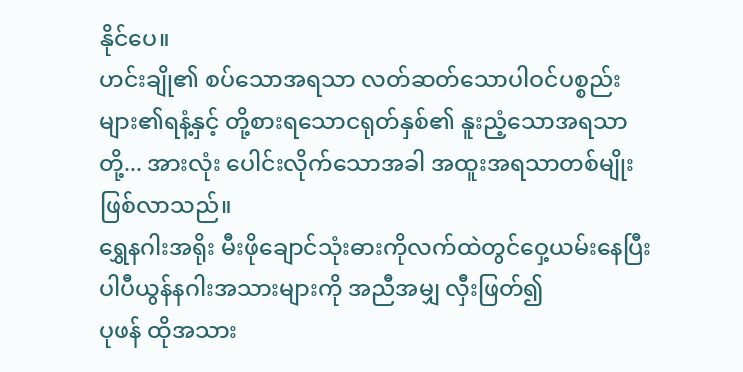နိုင်ပေ။
ဟင်းချို၏ စပ်သောအရသာ လတ်ဆတ်သောပါဝင်ပစ္စည်းများ၏ရနံ့နှင့် တို့စားရသောငရုတ်နှစ်၏ နူးညံ့သောအရသာတို့... အားလုံး ပေါင်းလိုက်သောအခါ အထူးအရသာတစ်မျိုးဖြစ်လာသည်။
ရွှေနဂါးအရိုး မီးဖိုချောင်သုံးဓားကိုလက်ထဲတွင်ဝှေ့ယမ်းနေပြီး ပါပီယွန်နဂါးအသားများကို အညီအမျှ လှီးဖြတ်၍
ပုဖန် ထိုအသား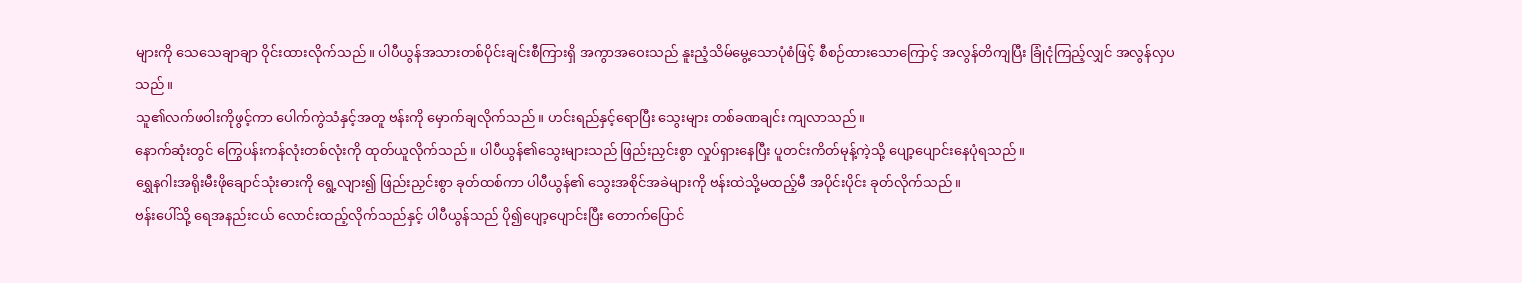များကို သေသေချာချာ ဝိုင်းထားလိုက်သည်။ ပါပီယွန်အသားတစ်ပိုင်းချင်းစီကြားရှိ အကွာအဝေးသည် နူးညံ့သိမ်မွေ့သောပုံစံဖြင့် စီစဉ်ထားသောကြောင့် အလွန်တိကျပြီး ခြုံငုံကြည့်လျှင် အလွန်လှပသည်။
သူ၏လက်ဖဝါးကိုဖွင့်ကာ ပေါက်ကွဲသံနှင့်အတူ ဗန်းကို မှောက်ချလိုက်သည်။ ဟင်းရည်နှင့်ရောပြီး သွေးများ တစ်ခဏချင်း ကျလာသည်။
နောက်ဆုံးတွင် ကြွေပန်းကန်လုံးတစ်လုံးကို ထုတ်ယူလိုက်သည်။ ပါပီယွန်၏သွေးများသည် ဖြည်းညှင်းစွာ လှုပ်ရှားနေပြီး ပူတင်းကိတ်မုန့်ကဲ့သို့ ပျော့ပျောင်းနေပုံရသည်။
ရွှေနဂါးအရိုးမီးဖိုချောင်သုံးဓားကို ရွေ့လျား၍ ဖြည်းညှင်းစွာ ခုတ်ထစ်ကာ ပါပီယွန်၏ သွေးအစိုင်အခဲများကို ဗန်းထဲသို့မထည့်မီ အပိုင်းပိုင်း ခုတ်လိုက်သည်။
ဗန်းပေါ်သို့ ရေအနည်းငယ် လောင်းထည့်လိုက်သည်နှင့် ပါပီယွန်သည် ပို၍ပျော့ပျောင်းပြီး တောက်ပြောင်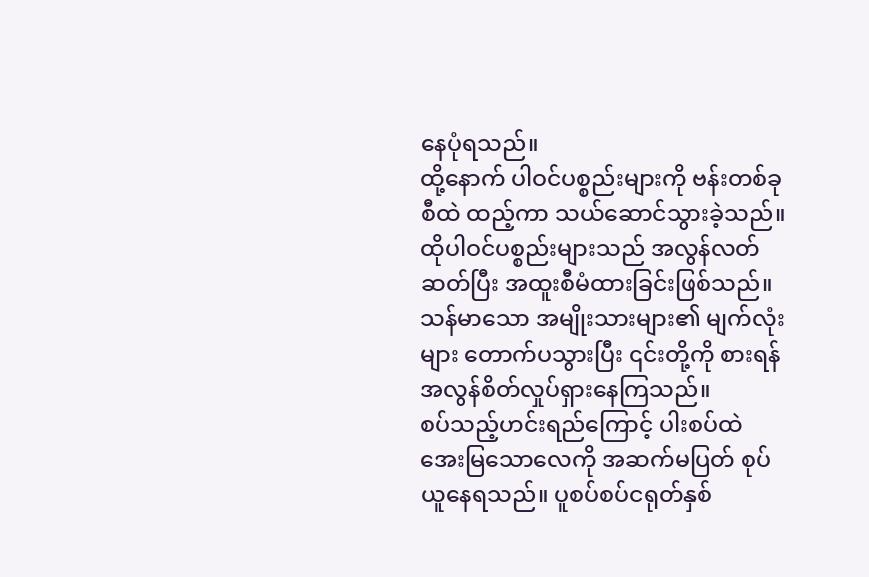နေပုံရသည်။
ထို့နောက် ပါဝင်ပစ္စည်းများကို ဗန်းတစ်ခုစီထဲ ထည့်ကာ သယ်ဆောင်သွားခဲ့သည်။ ထိုပါဝင်ပစ္စည်းများသည် အလွန်လတ်ဆတ်ပြီး အထူးစီမံထားခြင်းဖြစ်သည်။
သန်မာသော အမျိုးသားများ၏ မျက်လုံးများ တောက်ပသွားပြီး ၎င်းတို့ကို စားရန် အလွန်စိတ်လှုပ်ရှားနေကြသည်။
စပ်သည့်ဟင်းရည်ကြောင့် ပါးစပ်ထဲ အေးမြသောလေကို အဆက်မပြတ် စုပ်ယူနေရသည်။ ပူစပ်စပ်ငရုတ်နှစ်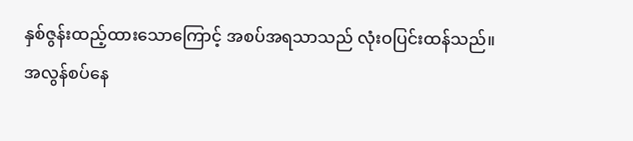နှစ်ဇွန်းထည့်ထားသောကြောင့် အစပ်အရသာသည် လုံးဝပြင်းထန်သည်။
အလွန်စပ်နေ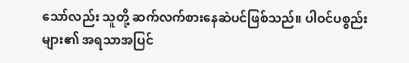သော်လည်း သူတို့ ဆက်လက်စားနေဆဲပင်ဖြစ်သည်။ ပါဝင်ပစ္စည်းများ၏ အရသာအပြင်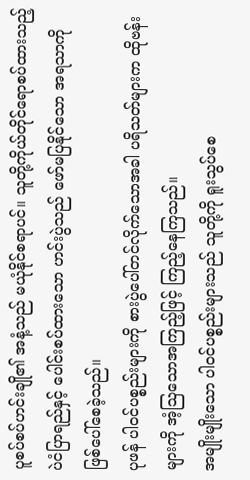ပူစပ်စပ်ဟင်းချို၏ အနံ့သည် မယုံနိုင်စရာပင်။ သူတို့ကိုယ်တိုင်ရောစပ်ထားသည့် ပဲငံပြာရည်နှင့် ပေါင်းစပ်ထားသော ဟင်းပွဲသည် ဖော်မပြနိုင်သော အရသာကို ဖြစ်ပေါ်စေခဲ့သည်။
ပုဖန် ပါဝင်ပစ္စည်းများကို စားပွဲပေါ်တင်လိုက်သောအခါ ပရိသတ်များက ထိုဗန်းများကို အံ့သြသောအကြည့်ဖြင့် ကြည့်နေကြသည်။
အမျိုးမျိုးသော ပါဝင်ပစ္စည်းများသည် သူတို့ကို ရူးသွပ်စေ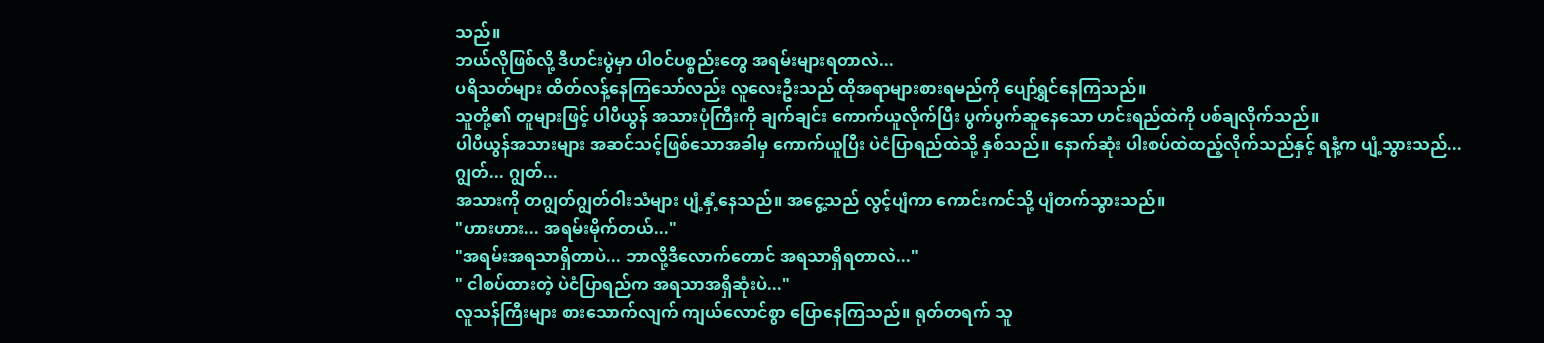သည်။
ဘယ်လိုဖြစ်လို့ ဒီဟင်းပွဲမှာ ပါဝင်ပစ္စည်းတွေ အရမ်းများရတာလဲ...
ပရိသတ်များ ထိတ်လန့်နေကြသော်လည်း လူလေးဦးသည် ထိုအရာများစားရမည်ကို ပျော်ရွှင်နေကြသည်။
သူတို့၏ တူများဖြင့် ပါပီယွန် အသားပုံကြီးကို ချက်ချင်း ကောက်ယူလိုက်ပြီး ပွက်ပွက်ဆူနေသော ဟင်းရည်ထဲကို ပစ်ချလိုက်သည်။
ပါပီယွန်အသားများ အဆင်သင့်ဖြစ်သောအခါမှ ကောက်ယူပြီး ပဲငံပြာရည်ထဲသို့ နှစ်သည်။ နောက်ဆုံး ပါးစပ်ထဲထည့်လိုက်သည်နှင့် ရနံ့က ပျံ့သွားသည်...
ဂျွတ်... ဂျွတ်...
အသားကို တဂျွတ်ဂျွတ်ဝါးသံများ ပျံ့နှံ့နေသည်။ အငွေ့သည် လွင့်ပျံကာ ကောင်းကင်သို့ ပျံတက်သွားသည်။
"ဟားဟား... အရမ်းမိုက်တယ်..."
"အရမ်းအရသာရှိတာပဲ... ဘာလို့ဒီလောက်တောင် အရသာရှိရတာလဲ..."
" ငါစပ်ထားတဲ့ ပဲငံပြာရည်က အရသာအရှိဆုံးပဲ..."
လူသန်ကြီးများ စားသောက်လျက် ကျယ်လောင်စွာ ပြောနေကြသည်။ ရုတ်တရက် သူ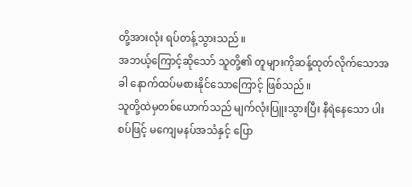တို့အားလုံး ရပ်တန့်သွားသည်။
အဘယ့်ကြောင့်ဆိုသော် သူတို့၏ တူများကိုဆန့်ထုတ်လိုက်သောအခါ နောက်ထပ်မစားနိုင်သောကြောင့် ဖြစ်သည်။
သူတို့ထဲမှတစ်ယောက်သည် မျက်လုံးပြူးသွားပြီး နီရဲနေသော ပါးစပ်ဖြင့် မကျေမနပ်အသံနှင့် ပြော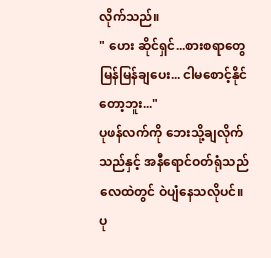လိုက်သည်။
" ဟေး ဆိုင်ရှင်...စားစရာတွေ မြန်မြန်ချပေး... ငါမစောင့်နိုင်တော့ဘူး..."
ပုဖန်လက်ကို ဘေးသို့ချလိုက်သည်နှင့် အနီရောင်ဝတ်ရုံသည် လေထဲတွင် ဝဲပျံနေသလိုပင်။ ပု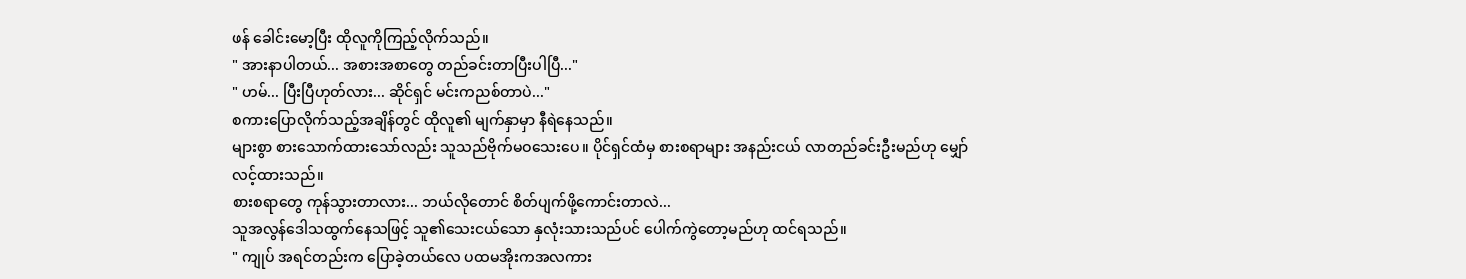ဖန် ခေါင်းမော့ပြီး ထိုလူကိုကြည့်လိုက်သည်။
" အားနာပါတယ်... အစားအစာတွေ တည်ခင်းတာပြီးပါပြီ..."
" ဟမ်... ပြီးပြီဟုတ်လား... ဆိုင်ရှင် မင်းကညစ်တာပဲ..."
စကားပြောလိုက်သည့်အချိန်တွင် ထိုလူ၏ မျက်နှာမှာ နီရဲနေသည်။
များစွာ စားသောက်ထားသော်လည်း သူသည်ဗိုက်မဝသေးပေ။ ပိုင်ရှင်ထံမှ စားစရာများ အနည်းငယ် လာတည်ခင်းဦးမည်ဟု မျှော်လင့်ထားသည်။
စားစရာတွေ ကုန်သွားတာလား... ဘယ်လိုတောင် စိတ်ပျက်ဖို့ကောင်းတာလဲ...
သူအလွန်ဒေါသထွက်နေသဖြင့် သူ၏သေးငယ်သော နှလုံးသားသည်ပင် ပေါက်ကွဲတော့မည်ဟု ထင်ရသည်။
" ကျုပ် အရင်တည်းက ပြောခဲ့တယ်လေ ပထမအိုးကအလကား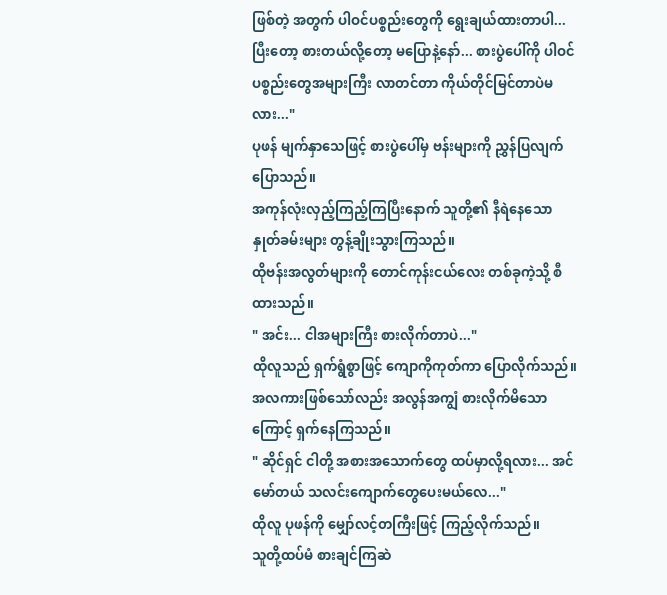ဖြစ်တဲ့ အတွက် ပါဝင်ပစ္စည်းတွေကို ရွေးချယ်ထားတာပါ...ပြီးတော့ စားတယ်လို့တော့ မပြောနဲ့နော်... စားပွဲပေါ်ကို ပါဝင်ပစ္စည်းတွေအများကြီး လာတင်တာ ကိုယ်တိုင်မြင်တာပဲမလား..."
ပုဖန် မျက်နှာသေဖြင့် စားပွဲပေါ်မှ ဗန်းများကို ညွှန်ပြလျက် ပြောသည်။
အကုန်လုံးလှည့်ကြည့်ကြပြီးနောက် သူတို့၏ နီရဲနေသောနှုတ်ခမ်းများ တွန့်ချိုးသွားကြသည်။
ထိုဗန်းအလွတ်များကို တောင်ကုန်းငယ်လေး တစ်ခုကဲ့သို့ စီထားသည်။
" အင်း... ငါအများကြီး စားလိုက်တာပဲ..."
ထိုလူသည် ရှက်ရွံစွာဖြင့် ကျောကိုကုတ်ကာ ပြောလိုက်သည်။
အလကားဖြစ်သော်လည်း အလွန်အကျွံ စားလိုက်မိသောကြောင့် ရှက်နေကြသည်။
" ဆိုင်ရှင် ငါတို့ အစားအသောက်တွေ ထပ်မှာလို့ရလား... အင်မော်တယ် သလင်းကျောက်တွေပေးမယ်လေ..."
ထိုလူ ပုဖန်ကို မျှော်လင့်တကြီးဖြင့် ကြည့်လိုက်သည်။
သူတို့ထပ်မံ စားချင်ကြဆဲ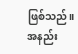ဖြစ်သည်။ အနည်း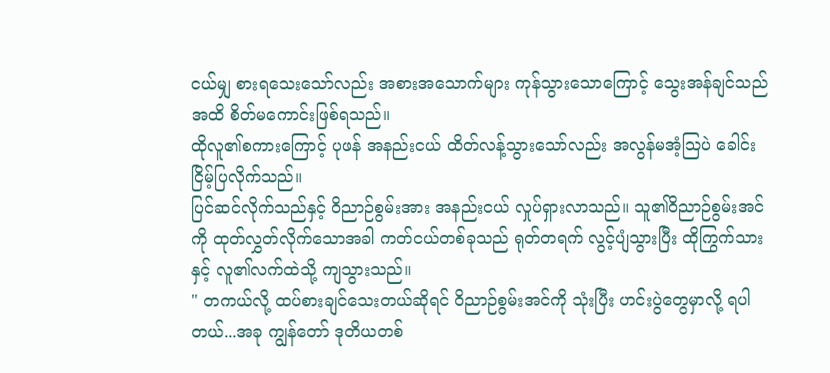ငယ်မျှ စားရသေးသော်လည်း အစားအသောက်များ ကုန်သွားသောကြောင့် သွေးအန်ချင်သည်အထိ စိတ်မကောင်းဖြစ်ရသည်။
ထိုလူ၏စကားကြောင့် ပုဖန် အနည်းငယ် ထိတ်လန့်သွားသော်လည်း အလွန်မအံ့သြပဲ ခေါင်းငြိမ့်ပြလိုက်သည်။
ပြင်ဆင်လိုက်သည်နှင့် ဝိညာဉ်စွမ်းအား အနည်းငယ် လှုပ်ရှားလာသည်။ သူ၏ဝိညာဉ်စွမ်းအင်ကို ထုတ်လွှတ်လိုက်သောအခါ ကတ်ငယ်တစ်ခုသည် ရုတ်တရက် လွင့်ပျံသွားပြီး ထိုကြွက်သားနှင့် လူ၏လက်ထဲသို့ ကျသွားသည်။
" တကယ်လို့ ထပ်စားချင်သေးတယ်ဆိုရင် ဝိညာဉ်စွမ်းအင်ကို သုံးပြီး ဟင်းပွဲတွေမှာလို့ ရပါတယ်...အခု ကျွန်တော် ဒုတိယတစ်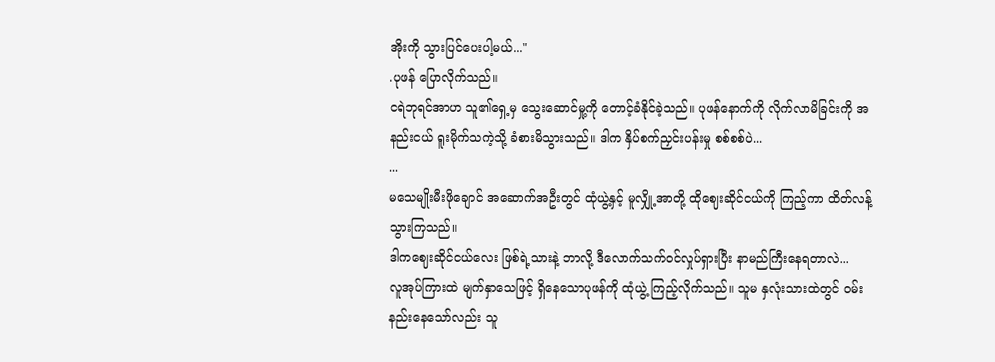အိုးကို သွားပြင်ပေးပါ့မယ်..."
.ပုဖန် ပြောလိုက်သည်။
ငရဲဘုရင်အာဟ သူ၏ရှေ့မှ သွေးဆောင်မှု့ကို တောင့်ခံနိုင်ခဲ့သည်။ ပုဖန်နောက်ကို လိုက်လာမိခြင်းကို အနည်းငယ် ရူးမိုက်သကဲ့သို့ ခံစားမိသွားသည်။ ဒါက နှိပ်စက်ညှင်းပန်းမှု စစ်စစ်ပဲ...
...
မသေမျိုးမီးဖိုချောင် အဆောက်အဦးတွင် ထုံယွဲ့နှင့် မူလျှို့အာတို့ ထိုဈေးဆိုင်ငယ်ကို ကြည့်ကာ ထိတ်လန့်သွားကြသည်။
ဒါကဈေးဆိုင်ငယ်လေး ဖြစ်ရဲ့သားနဲ့ ဘာလို့ ဒီလောက်သက်ဝင်လှုပ်ရှားပြီး နာမည်ကြီးနေရတာလဲ...
လူအုပ်ကြားထဲ မျက်နှာသေဖြင့် ရှိနေသောပုဖန်ကို ထုံယွဲ့ ကြည့်လိုက်သည်။ သူမ နှလုံးသားထဲတွင် ဝမ်းနည်းနေသော်လည်း သူ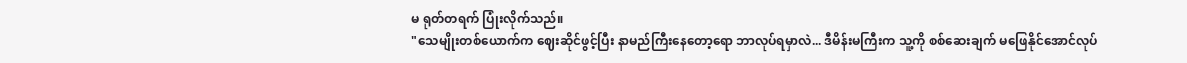မ ရုတ်တရက် ပြုံးလိုက်သည်။
"သေမျိုးတစ်ယောက်က ဈေးဆိုင်ဖွင့်ပြီး နာမည်ကြီးနေတော့ရော ဘာလုပ်ရမှာလဲ... ဒီမိန်းမကြီးက သူ့ကို စစ်ဆေးချက် မဖြေနိုင်အောင်လုပ်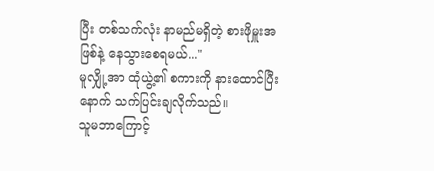ပြီး တစ်သက်လုံး နာမည်မရှိတဲ့ စားဖိုမှူးအဖြစ်နဲ့ နေသွားစေရမယ်..."
မူလျှို့အာ ထုံယွဲ့၏ စကားကို နားထောင်ပြီးနောက် သက်ပြင်းချလိုက်သည်။
သူမဘာကြောင့်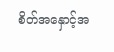စိတ်အနှောင့်အ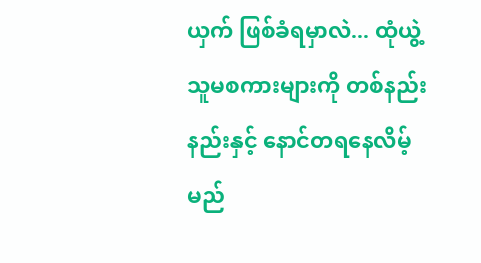ယှက် ဖြစ်ခံရမှာလဲ... ထုံယွဲ့ သူမစကားများကို တစ်နည်းနည်းနှင့် နောင်တရနေလိမ့်မည်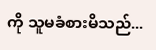ကို သူမခံစားမိသည်...